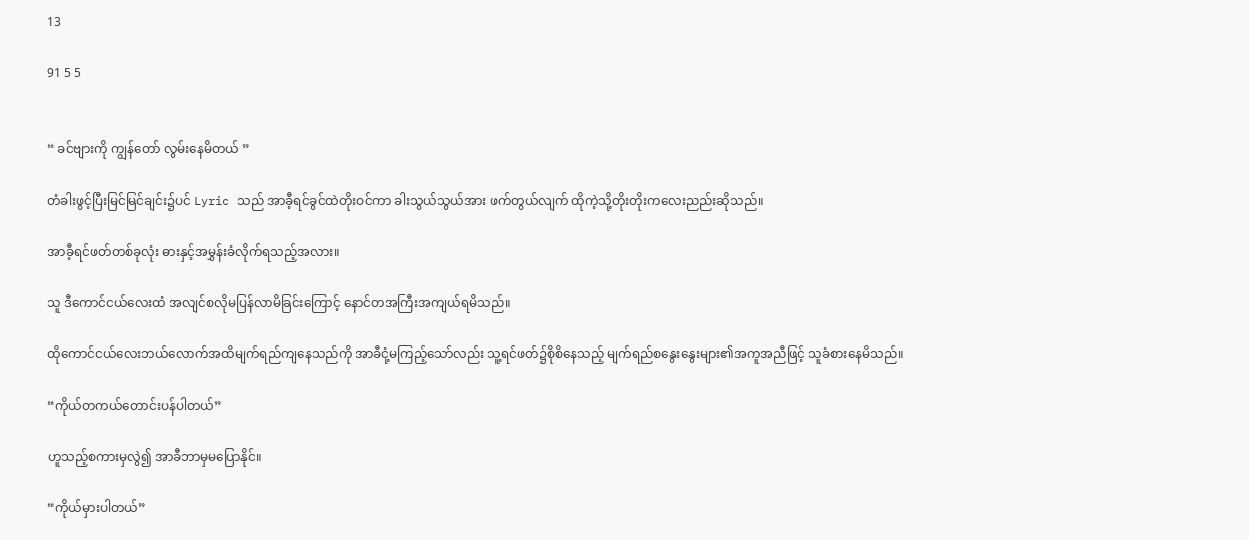13

91 5 5


“ ခင်ဗျားကို ကျွန်တော် လွမ်းနေမိတယ် ”

တံခါးဖွင့်ပြီးမြင်မြင်ချင်း၌ပင် Lyric သည် အာခီ့ရင်ခွင်ထဲတိုးဝင်ကာ ခါးသွယ်သွယ်အား ဖက်တွယ်လျက် ထိုကဲ့သို့တိုးတိုးကလေးညည်းဆိုသည်။

အာခီ့ရင်ဖတ်တစ်ခုလုံး ဓားနှင့်အမွှန်းခံလိုက်ရသည့်အလား။

သူ ဒီကောင်ငယ်လေးထံ အလျင်စလိုမပြန်လာမိခြင်းကြောင့် နောင်တအကြီးအကျယ်ရမိသည်။

ထိုကောင်ငယ်လေးဘယ်လောက်အထိမျက်ရည်ကျနေသည်ကို အာခီငုံ့မကြည့်သော်လည်း သူ့ရင်ဖတ်၌စိုစိနေသည့် မျက်ရည်စနွေးနွေးများ၏အကူအညီဖြင့် သူခံစားနေမိသည်။

“ကိုယ်တကယ်တောင်းပန်ပါတယ်”

ဟူသည့်စကားမှလွဲ၍ အာခီဘာမှမပြောနိုင်။

“ကိုယ်မှားပါတယ်”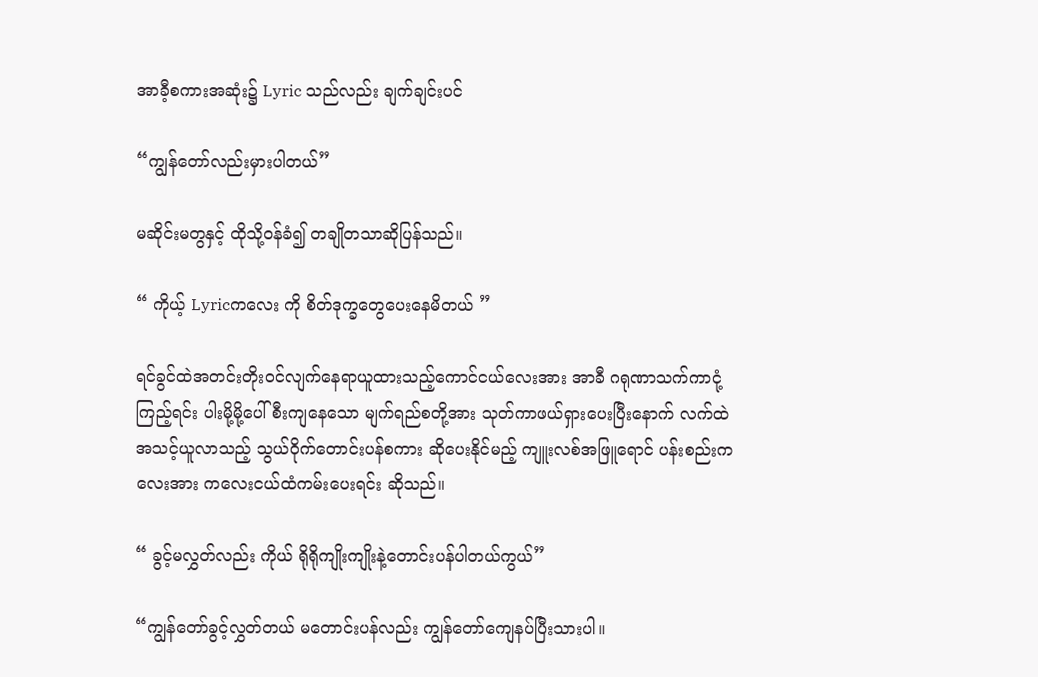အာခီ့စကားအဆုံး၌ Lyric သည်လည်း ချက်ချင်းပင်

“ကျွန်တော်လည်းမှားပါတယ်”

မဆိုင်းမတွနှင့် ထိုသို့ဝန်ခံ၍ တချိုတသာဆိုပြန်သည်။

“ ကိုယ့် Lyricကလေး ကို စိတ်ဒုက္ခတွေပေးနေမိတယ် ”

ရင်ခွင်ထဲအတင်းတိုးဝင်လျက်နေရာယူထားသည့်ကောင်ငယ်လေးအား အာခီ ဂရုဏာသက်ကာငုံ့ကြည့်ရင်း ပါးမို့မို့ပေါ်စီးကျနေသော မျက်ရည်စတို့အား သုတ်ကာဖယ်ရှားပေးပြီးနောက် လက်ထဲအသင့်ယူလာသည့် သွယ်ဝိုက်တောင်းပန်စကား ဆိုပေးနိုင်မည့် ကျူးလစ်အဖြူ‌ရောင် ပန်းစည်းကလေးအား ကလေးငယ်ထံကမ်းပေးရင်း ဆိုသည်။

“ ခွင့်မလွှတ်လည်း ကိုယ် ရိုရိုကျိုးကျိုးနဲ့တောင်းပန်ပါတယ်ကွယ်”

“ကျွန်တော်ခွင့်လွှတ်တယ် မတောင်းပန်လည်း ကျွန်တော်ကျေနပ်ပြီးသားပါ။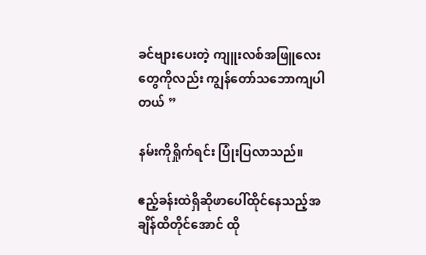ခင်ဗျားပေးတဲ့ ကျူးလစ်အဖြူလေးတွေကိုလည်း ကျွန်တော်သဘောကျပါတယ် ”

နမ်းကိုရှိုက်ရင်း ပြုံးပြလာသည်။

ဧည့်ခန်းထဲရှိဆိုဖာပေါ်ထိုင်နေသည့်အချိန်ထိတိုင်အောင် ထို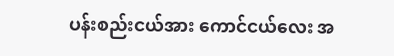ပန်းစည်းငယ်အား ကောင်ငယ်လေး အ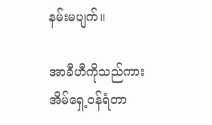နမ်းမပျက်။

အာခီဟီကိုသည်ကား အိမ်ရှေ့ဝန်ရံတာ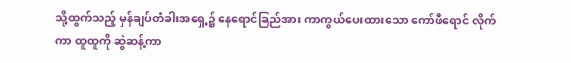သို့ထွက်သည့် မှန်ချပ်တံခါးအရှေ့၌ နေရောင်ခြည်အား ကာကွယ်ပေးထားသော ကော်ဖီရောင် လိုက်ကာ ထူထူကို ဆွဲဆန့်ကာ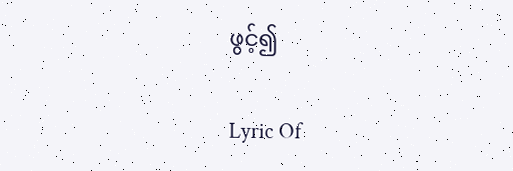ဖွင့်၍

Lyric Of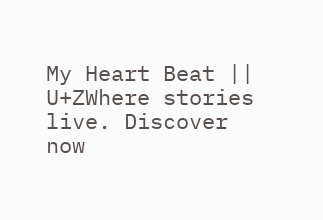My Heart Beat || U+ZWhere stories live. Discover now